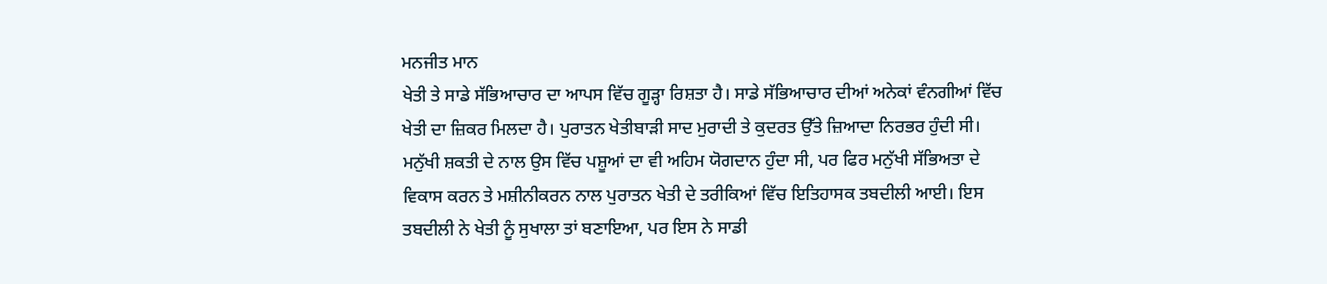ਮਨਜੀਤ ਮਾਨ
ਖੇਤੀ ਤੇ ਸਾਡੇ ਸੱਭਿਆਚਾਰ ਦਾ ਆਪਸ ਵਿੱਚ ਗੂੜ੍ਹਾ ਰਿਸ਼ਤਾ ਹੈ। ਸਾਡੇ ਸੱਭਿਆਚਾਰ ਦੀਆਂ ਅਨੇਕਾਂ ਵੰਨਗੀਆਂ ਵਿੱਚ ਖੇਤੀ ਦਾ ਜ਼ਿਕਰ ਮਿਲਦਾ ਹੈ। ਪੁਰਾਤਨ ਖੇਤੀਬਾੜੀ ਸਾਦ ਮੁਰਾਦੀ ਤੇ ਕੁਦਰਤ ਉੱਤੇ ਜ਼ਿਆਦਾ ਨਿਰਭਰ ਹੁੰਦੀ ਸੀ। ਮਨੁੱਖੀ ਸ਼ਕਤੀ ਦੇ ਨਾਲ ਉਸ ਵਿੱਚ ਪਸ਼ੂਆਂ ਦਾ ਵੀ ਅਹਿਮ ਯੋਗਦਾਨ ਹੁੰਦਾ ਸੀ, ਪਰ ਫਿਰ ਮਨੁੱਖੀ ਸੱਭਿਅਤਾ ਦੇ ਵਿਕਾਸ ਕਰਨ ਤੇ ਮਸ਼ੀਨੀਕਰਨ ਨਾਲ ਪੁਰਾਤਨ ਖੇਤੀ ਦੇ ਤਰੀਕਿਆਂ ਵਿੱਚ ਇਤਿਹਾਸਕ ਤਬਦੀਲੀ ਆਈ। ਇਸ ਤਬਦੀਲੀ ਨੇ ਖੇਤੀ ਨੂੰ ਸੁਖਾਲਾ ਤਾਂ ਬਣਾਇਆ, ਪਰ ਇਸ ਨੇ ਸਾਡੀ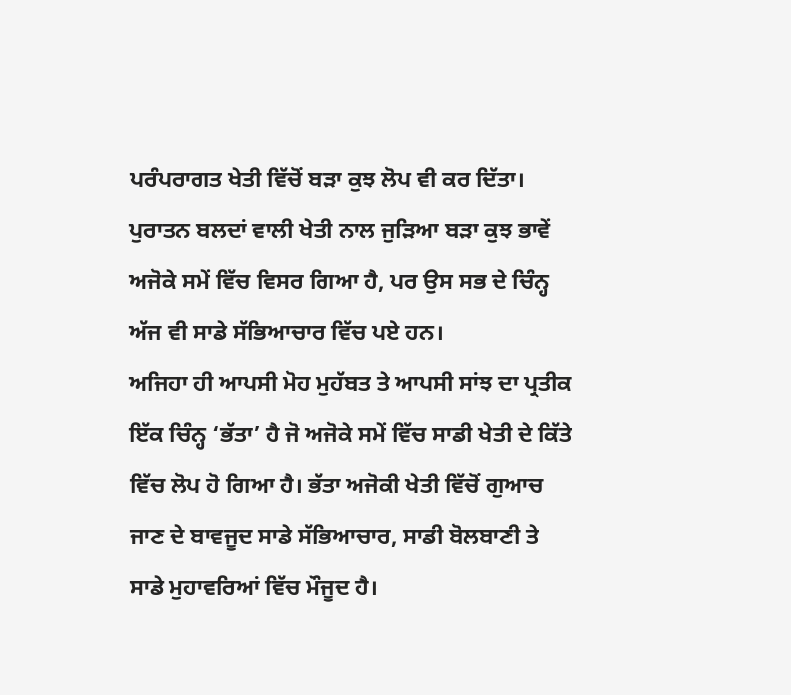ਪਰੰਪਰਾਗਤ ਖੇਤੀ ਵਿੱਚੋਂ ਬੜਾ ਕੁਝ ਲੋਪ ਵੀ ਕਰ ਦਿੱਤਾ। ਪੁਰਾਤਨ ਬਲਦਾਂ ਵਾਲੀ ਖੇਤੀ ਨਾਲ ਜੁੜਿਆ ਬੜਾ ਕੁਝ ਭਾਵੇਂ ਅਜੋਕੇ ਸਮੇਂ ਵਿੱਚ ਵਿਸਰ ਗਿਆ ਹੈ, ਪਰ ਉਸ ਸਭ ਦੇ ਚਿੰਨ੍ਹ ਅੱਜ ਵੀ ਸਾਡੇ ਸੱਭਿਆਚਾਰ ਵਿੱਚ ਪਏ ਹਨ।
ਅਜਿਹਾ ਹੀ ਆਪਸੀ ਮੋਹ ਮੁਹੱਬਤ ਤੇ ਆਪਸੀ ਸਾਂਝ ਦਾ ਪ੍ਰਤੀਕ ਇੱਕ ਚਿੰਨ੍ਹ ‘ਭੱਤਾ’ ਹੈ ਜੋ ਅਜੋਕੇ ਸਮੇਂ ਵਿੱਚ ਸਾਡੀ ਖੇਤੀ ਦੇ ਕਿੱਤੇ ਵਿੱਚ ਲੋਪ ਹੋ ਗਿਆ ਹੈ। ਭੱਤਾ ਅਜੋਕੀ ਖੇਤੀ ਵਿੱਚੋਂ ਗੁਆਚ ਜਾਣ ਦੇ ਬਾਵਜੂਦ ਸਾਡੇ ਸੱਭਿਆਚਾਰ, ਸਾਡੀ ਬੋਲਬਾਣੀ ਤੇ ਸਾਡੇ ਮੁਹਾਵਰਿਆਂ ਵਿੱਚ ਮੌਜੂਦ ਹੈ।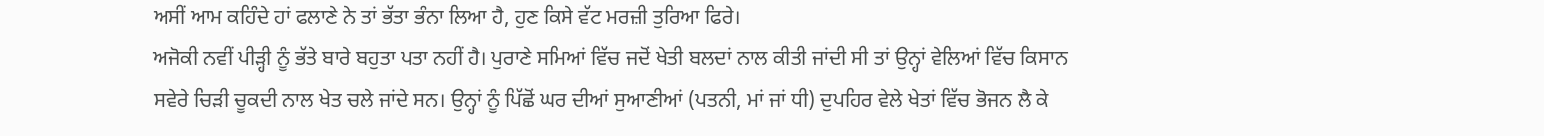ਅਸੀਂ ਆਮ ਕਹਿੰਦੇ ਹਾਂ ਫਲਾਣੇ ਨੇ ਤਾਂ ਭੱਤਾ ਭੰਨਾ ਲਿਆ ਹੈ, ਹੁਣ ਕਿਸੇ ਵੱਟ ਮਰਜ਼ੀ ਤੁਰਿਆ ਫਿਰੇ।
ਅਜੋਕੀ ਨਵੀਂ ਪੀੜ੍ਹੀ ਨੂੰ ਭੱਤੇ ਬਾਰੇ ਬਹੁਤਾ ਪਤਾ ਨਹੀਂ ਹੈ। ਪੁਰਾਣੇ ਸਮਿਆਂ ਵਿੱਚ ਜਦੋਂ ਖੇਤੀ ਬਲਦਾਂ ਨਾਲ ਕੀਤੀ ਜਾਂਦੀ ਸੀ ਤਾਂ ਉਨ੍ਹਾਂ ਵੇਲਿਆਂ ਵਿੱਚ ਕਿਸਾਨ ਸਵੇਰੇ ਚਿੜੀ ਚੂਕਦੀ ਨਾਲ ਖੇਤ ਚਲੇ ਜਾਂਦੇ ਸਨ। ਉਨ੍ਹਾਂ ਨੂੰ ਪਿੱਛੋਂ ਘਰ ਦੀਆਂ ਸੁਆਣੀਆਂ (ਪਤਨੀ, ਮਾਂ ਜਾਂ ਧੀ) ਦੁਪਹਿਰ ਵੇਲੇ ਖੇਤਾਂ ਵਿੱਚ ਭੋਜਨ ਲੈ ਕੇ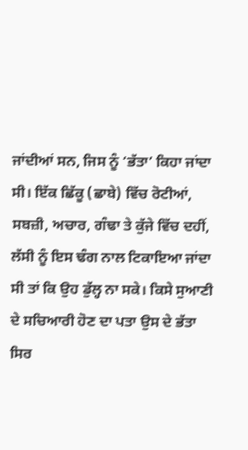ਜਾਂਦੀਆਂ ਸਨ, ਜਿਸ ਨੂੰ ‘ਭੱਤਾ’ ਕਿਹਾ ਜਾਂਦਾ ਸੀ। ਇੱਕ ਛਿੱਕੂ (ਛਾਬੇ) ਵਿੱਚ ਰੋਟੀਆਂ, ਸਬਜ਼ੀ, ਅਚਾਰ, ਗੰਢਾ ਤੇ ਕੁੱਜੇ ਵਿੱਚ ਦਹੀਂ, ਲੱਸੀ ਨੂੰ ਇਸ ਢੰਗ ਨਾਲ ਟਿਕਾਇਆ ਜਾਂਦਾ ਸੀ ਤਾਂ ਕਿ ਉਹ ਡੁੱਲ੍ਹ ਨਾ ਸਕੇ। ਕਿਸੇ ਸੁਆਣੀ ਦੇ ਸਚਿਆਰੀ ਹੋਣ ਦਾ ਪਤਾ ਉਸ ਦੇ ਭੱਤਾ ਸਿਰ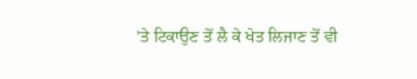’ਤੇ ਟਿਕਾਉਣ ਤੋਂ ਲੈ ਕੇ ਖੇਤ ਲਿਜਾਣ ਤੋਂ ਵੀ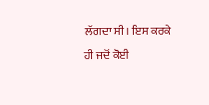ਲੱਗਦਾ ਸੀ। ਇਸ ਕਰਕੇ ਹੀ ਜਦੋਂ ਕੋਈ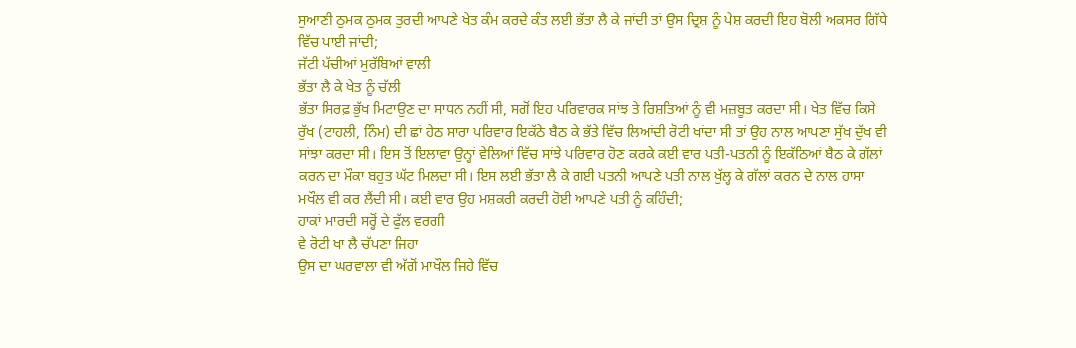ਸੁਆਣੀ ਠੁਮਕ ਠੁਮਕ ਤੁਰਦੀ ਆਪਣੇ ਖੇਤ ਕੰਮ ਕਰਦੇ ਕੰਤ ਲਈ ਭੱਤਾ ਲੈ ਕੇ ਜਾਂਦੀ ਤਾਂ ਉਸ ਦ੍ਰਿਸ਼ ਨੂੰ ਪੇਸ਼ ਕਰਦੀ ਇਹ ਬੋਲੀ ਅਕਸਰ ਗਿੱਧੇ ਵਿੱਚ ਪਾਈ ਜਾਂਦੀ;
ਜੱਟੀ ਪੱਚੀਆਂ ਮੁਰੱਬਿਆਂ ਵਾਲੀ
ਭੱਤਾ ਲੈ ਕੇ ਖੇਤ ਨੂੰ ਚੱਲੀ
ਭੱਤਾ ਸਿਰਫ਼ ਭੁੱਖ ਮਿਟਾਉਣ ਦਾ ਸਾਧਨ ਨਹੀਂ ਸੀ, ਸਗੋਂ ਇਹ ਪਰਿਵਾਰਕ ਸਾਂਝ ਤੇ ਰਿਸ਼ਤਿਆਂ ਨੂੰ ਵੀ ਮਜ਼ਬੂਤ ਕਰਦਾ ਸੀ। ਖੇਤ ਵਿੱਚ ਕਿਸੇ ਰੁੱਖ (ਟਾਹਲੀ, ਨਿੰਮ) ਦੀ ਛਾਂ ਹੇਠ ਸਾਰਾ ਪਰਿਵਾਰ ਇਕੱਠੇ ਬੈਠ ਕੇ ਭੱਤੇ ਵਿੱਚ ਲਿਆਂਦੀ ਰੋਟੀ ਖਾਂਦਾ ਸੀ ਤਾਂ ਉਹ ਨਾਲ ਆਪਣਾ ਸੁੱਖ ਦੁੱਖ ਵੀ ਸਾਂਝਾ ਕਰਦਾ ਸੀ। ਇਸ ਤੋਂ ਇਲਾਵਾ ਉਨ੍ਹਾਂ ਵੇਲਿਆਂ ਵਿੱਚ ਸਾਂਝੇ ਪਰਿਵਾਰ ਹੋਣ ਕਰਕੇ ਕਈ ਵਾਰ ਪਤੀ-ਪਤਨੀ ਨੂੰ ਇਕੱਠਿਆਂ ਬੈਠ ਕੇ ਗੱਲਾਂ ਕਰਨ ਦਾ ਮੌਕਾ ਬਹੁਤ ਘੱਟ ਮਿਲਦਾ ਸੀ। ਇਸ ਲਈ ਭੱਤਾ ਲੈ ਕੇ ਗਈ ਪਤਨੀ ਆਪਣੇ ਪਤੀ ਨਾਲ ਖੁੱਲ੍ਹ ਕੇ ਗੱਲਾਂ ਕਰਨ ਦੇ ਨਾਲ ਹਾਸਾ ਮਖੌਲ ਵੀ ਕਰ ਲੈਂਦੀ ਸੀ। ਕਈ ਵਾਰ ਉਹ ਮਸ਼ਕਰੀ ਕਰਦੀ ਹੋਈ ਆਪਣੇ ਪਤੀ ਨੂੰ ਕਹਿੰਦੀ;
ਹਾਕਾਂ ਮਾਰਦੀ ਸਰ੍ਹੋਂ ਦੇ ਫੁੱਲ ਵਰਗੀ
ਵੇ ਰੋਟੀ ਖਾ ਲੈ ਚੱਪਣਾ ਜਿਹਾ
ਉਸ ਦਾ ਘਰਵਾਲਾ ਵੀ ਅੱਗੋਂ ਮਾਖੌਲ ਜਿਹੇ ਵਿੱਚ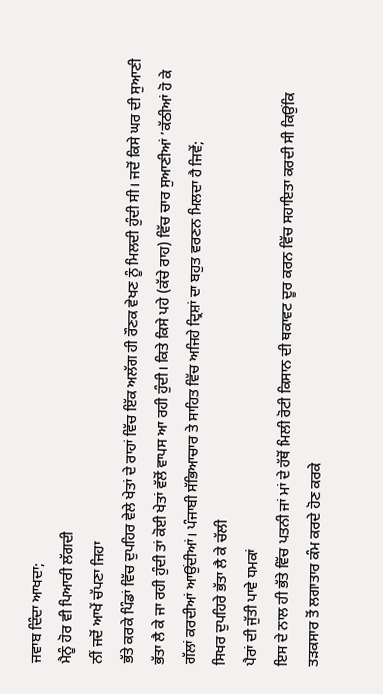ਜਵਾਬ ਦਿੰਦਾ ਆਖਦਾ;
ਮੈਨੂੰ ਹੋਰ ਵੀ ਪਿਆਰੀ ਲੱਗਦੀ
ਨੀਂ ਜਦੋਂ ਆਖੇਂ ਚੱਪਣਾ ਜਿਹਾ
ਭੱਤੇ ਕਰਕੇ ਪਿੰਡਾਂ ਵਿੱਚ ਦੁਪਹਿਰ ਵੇਲੇ ਖੇਤਾਂ ਦੇ ਰਾਹਾਂ ਵਿੱਚ ਇੱਕ ਅਲੱਗ ਹੀ ਰੌਣਕ ਵੇਖਣ ਨੂੰ ਮਿਲਦੀ ਹੁੰਦੀ ਸੀ। ਜਦੋਂ ਕਿਸੇ ਘਰ ਦੀ ਸੁਆਣੀ ਭੱਤਾ ਲੈ ਕੇ ਜਾ ਰਹੀ ਹੁੰਦੀ ਤਾਂ ਕੋਈ ਖੇਤਾਂ ਵੱਲੋਂ ਵਾਪਸ ਆ ਰਹੀ ਹੁੰਦੀ। ਕਿਤੇ ਕਿਸੇ ਪਹੇ (ਕੱਚੇ ਰਾਹ) ਵਿੱਚ ਚਾਰ ਸੁਆਣੀਆਂ ’ਕੱਠੀਆਂ ਹੋ ਕੇ ਗੱਲਾਂ ਕਰਦੀਆਂ ਆਉਂਦੀਆਂ। ਪੰਜਾਬੀ ਸੱਭਿਆਚਾਰ ਤੇ ਸਾਹਿਤ ਵਿੱਚ ਅਜਿਹੇ ਦ੍ਰਿਸ਼ਾਂ ਦਾ ਬਹੁਤ ਵਰਣਨ ਮਿਲਦਾ ਹੈ ਜਿਵੇਂ;
ਸਿਖਰ ਦੁਪਹਿਰੇ ਭੱਤਾ ਲੈ ਕੇ ਚੱਲੀ
ਪੈਰਾਂ ਦੀ ਜੁੱਤੀ ਪਾਵੇ ਧਮਕਾਂ
ਇਸ ਦੇ ਨਾਲ ਹੀ ਭੱਤੇ ਵਿੱਚ ਪਤਨੀ ਜਾਂ ਮਾਂ ਦੇ ਹੱਥੋਂ ਮਿਲੀ ਰੋਟੀ ਕਿਸਾਨ ਦੀ ਥਕਾਵਟ ਦੂਰ ਕਰਨ ਵਿੱਚ ਸਹਾਇਤਾ ਕਰਦੀ ਸੀ ਕਿਉਂਕਿ ਤੜਕਸਾਰ ਤੋਂ ਲਗਾਤਾਰ ਕੰਮ ਕਰਦੇ ਹੋਣ ਕਰਕੇ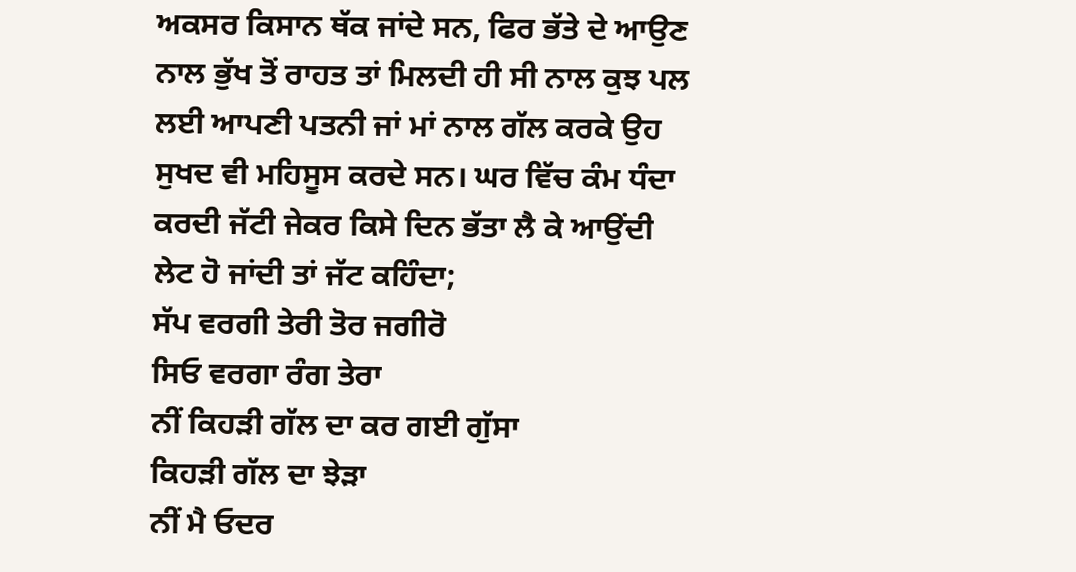ਅਕਸਰ ਕਿਸਾਨ ਥੱਕ ਜਾਂਦੇ ਸਨ, ਫਿਰ ਭੱਤੇ ਦੇ ਆਉਣ ਨਾਲ ਭੁੱਖ ਤੋਂ ਰਾਹਤ ਤਾਂ ਮਿਲਦੀ ਹੀ ਸੀ ਨਾਲ ਕੁਝ ਪਲ ਲਈ ਆਪਣੀ ਪਤਨੀ ਜਾਂ ਮਾਂ ਨਾਲ ਗੱਲ ਕਰਕੇ ਉਹ ਸੁਖਦ ਵੀ ਮਹਿਸੂਸ ਕਰਦੇ ਸਨ। ਘਰ ਵਿੱਚ ਕੰਮ ਧੰਦਾ ਕਰਦੀ ਜੱਟੀ ਜੇਕਰ ਕਿਸੇ ਦਿਨ ਭੱਤਾ ਲੈ ਕੇ ਆਉਂਦੀ ਲੇਟ ਹੋ ਜਾਂਦੀ ਤਾਂ ਜੱਟ ਕਹਿੰਦਾ;
ਸੱਪ ਵਰਗੀ ਤੇਰੀ ਤੋਰ ਜਗੀਰੋ
ਸਿਓ ਵਰਗਾ ਰੰਗ ਤੇਰਾ
ਨੀਂ ਕਿਹੜੀ ਗੱਲ ਦਾ ਕਰ ਗਈ ਗੁੱਸਾ
ਕਿਹੜੀ ਗੱਲ ਦਾ ਝੇੜਾ
ਨੀਂ ਮੈ ਓਦਰ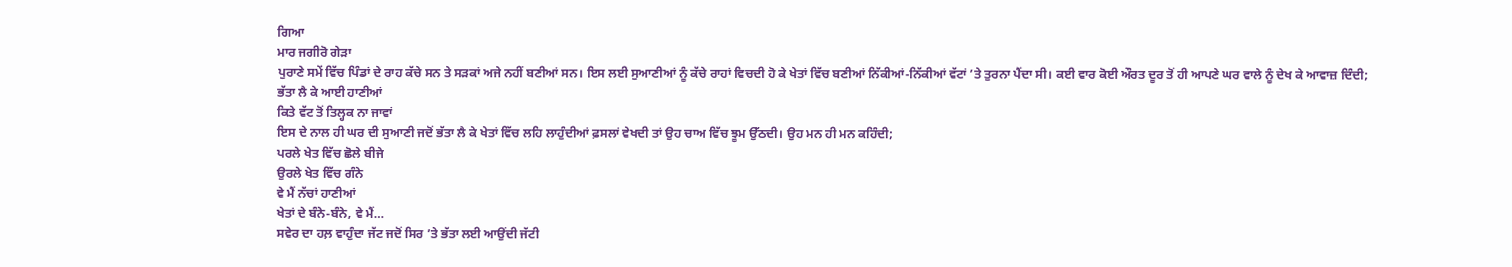ਗਿਆ
ਮਾਰ ਜਗੀਰੋ ਗੇੜਾ
ਪੁਰਾਣੇ ਸਮੇਂ ਵਿੱਚ ਪਿੰਡਾਂ ਦੇ ਰਾਹ ਕੱਚੇ ਸਨ ਤੇ ਸੜਕਾਂ ਅਜੇ ਨਹੀਂ ਬਣੀਆਂ ਸਨ। ਇਸ ਲਈ ਸੁਆਣੀਆਂ ਨੂੰ ਕੱਚੇ ਰਾਹਾਂ ਵਿਚਦੀ ਹੋ ਕੇ ਖੇਤਾਂ ਵਿੱਚ ਬਣੀਆਂ ਨਿੱਕੀਆਂ-ਨਿੱਕੀਆਂ ਵੱਟਾਂ ’ਤੇ ਤੁਰਨਾ ਪੈਂਦਾ ਸੀ। ਕਈ ਵਾਰ ਕੋਈ ਔਰਤ ਦੂਰ ਤੋਂ ਹੀ ਆਪਣੇ ਘਰ ਵਾਲੇ ਨੂੰ ਦੇਖ ਕੇ ਆਵਾਜ਼ ਦਿੰਦੀ;
ਭੱਤਾ ਲੈ ਕੇ ਆਈ ਹਾਣੀਆਂ
ਕਿਤੇ ਵੱਟ ਤੋਂ ਤਿਲ੍ਹਕ ਨਾ ਜਾਵਾਂ
ਇਸ ਦੇ ਨਾਲ ਹੀ ਘਰ ਦੀ ਸੁਆਣੀ ਜਦੋਂ ਭੱਤਾ ਲੈ ਕੇ ਖੇਤਾਂ ਵਿੱਚ ਲਹਿ ਲਾਹੁੰਦੀਆਂ ਫ਼ਸਲਾਂ ਵੇਖਦੀ ਤਾਂ ਉਹ ਚਾਅ ਵਿੱਚ ਝੂਮ ਉੱਠਦੀ। ਉਹ ਮਨ ਹੀ ਮਨ ਕਹਿੰਦੀ;
ਪਰਲੇ ਖੇਤ ਵਿੱਚ ਛੋਲੇ ਬੀਜੇ
ਉਰਲੇ ਖੇਤ ਵਿੱਚ ਗੰਨੇ
ਵੇ ਮੈਂ ਨੱਚਾਂ ਹਾਣੀਆਂ
ਖੇਤਾਂ ਦੇ ਬੰਨੇ-ਬੰਨੇ, ਵੇ ਮੈਂ…
ਸਵੇਰ ਦਾ ਹਲ਼ ਵਾਹੁੰਦਾ ਜੱਟ ਜਦੋਂ ਸਿਰ ’ਤੇ ਭੱਤਾ ਲਈ ਆਉਂਦੀ ਜੱਟੀ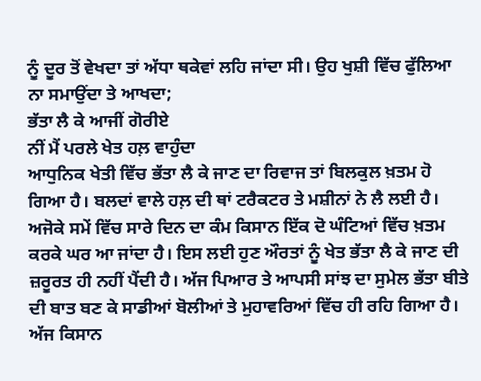ਨੂੰ ਦੂਰ ਤੋਂ ਵੇਖਦਾ ਤਾਂ ਅੱਧਾ ਥਕੇਵਾਂ ਲਹਿ ਜਾਂਦਾ ਸੀ। ਉਹ ਖੁਸ਼ੀ ਵਿੱਚ ਫੁੱਲਿਆ ਨਾ ਸਮਾਉਂਦਾ ਤੇ ਆਖਦਾ;
ਭੱਤਾ ਲੈ ਕੇ ਆਜੀਂ ਗੋਰੀਏ
ਨੀਂ ਮੈਂ ਪਰਲੇ ਖੇਤ ਹਲ਼ ਵਾਹੁੰਦਾ
ਆਧੁਨਿਕ ਖੇਤੀ ਵਿੱਚ ਭੱਤਾ ਲੈ ਕੇ ਜਾਣ ਦਾ ਰਿਵਾਜ ਤਾਂ ਬਿਲਕੁਲ ਖ਼ਤਮ ਹੋ ਗਿਆ ਹੈ। ਬਲਦਾਂ ਵਾਲੇ ਹਲ਼ ਦੀ ਥਾਂ ਟਰੈਕਟਰ ਤੇ ਮਸ਼ੀਨਾਂ ਨੇ ਲੈ ਲਈ ਹੈ। ਅਜੋਕੇ ਸਮੇਂ ਵਿੱਚ ਸਾਰੇ ਦਿਨ ਦਾ ਕੰਮ ਕਿਸਾਨ ਇੱਕ ਦੋ ਘੰਟਿਆਂ ਵਿੱਚ ਖ਼ਤਮ ਕਰਕੇ ਘਰ ਆ ਜਾਂਦਾ ਹੈ। ਇਸ ਲਈ ਹੁਣ ਔਰਤਾਂ ਨੂੰ ਖੇਤ ਭੱਤਾ ਲੈ ਕੇ ਜਾਣ ਦੀ ਜ਼ਰੂਰਤ ਹੀ ਨਹੀਂ ਪੈਂਦੀ ਹੈ। ਅੱਜ ਪਿਆਰ ਤੇ ਆਪਸੀ ਸਾਂਝ ਦਾ ਸੁਮੇਲ ਭੱਤਾ ਬੀਤੇ ਦੀ ਬਾਤ ਬਣ ਕੇ ਸਾਡੀਆਂ ਬੋਲੀਆਂ ਤੇ ਮੁਹਾਵਰਿਆਂ ਵਿੱਚ ਹੀ ਰਹਿ ਗਿਆ ਹੈ। ਅੱਜ ਕਿਸਾਨ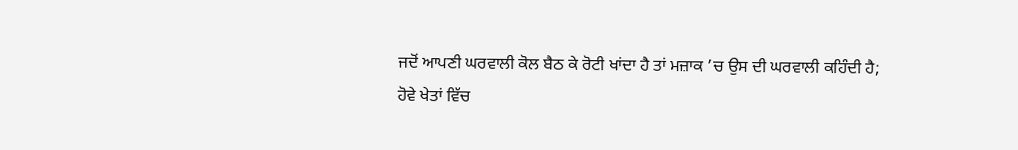ਜਦੋਂ ਆਪਣੀ ਘਰਵਾਲੀ ਕੋਲ ਬੈਠ ਕੇ ਰੋਟੀ ਖਾਂਦਾ ਹੈ ਤਾਂ ਮਜ਼ਾਕ ’ਚ ਉਸ ਦੀ ਘਰਵਾਲੀ ਕਹਿੰਦੀ ਹੈ;
ਹੋਵੇ ਖੇਤਾਂ ਵਿੱਚ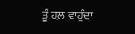ਤੂੰ ਹਲ਼ ਵਾਹੁੰਦਾ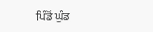ਪਿੰਡੋਂ ਘੁੰਡ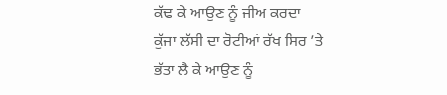ਕੱਢ ਕੇ ਆਉਣ ਨੂੰ ਜੀਅ ਕਰਦਾ
ਕੁੱਜਾ ਲੱਸੀ ਦਾ ਰੋਟੀਆਂ ਰੱਖ ਸਿਰ ’ਤੇ
ਭੱਤਾ ਲੈ ਕੇ ਆਉਣ ਨੂੰ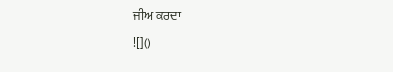ਜੀਅ ਕਰਦਾ
![]()